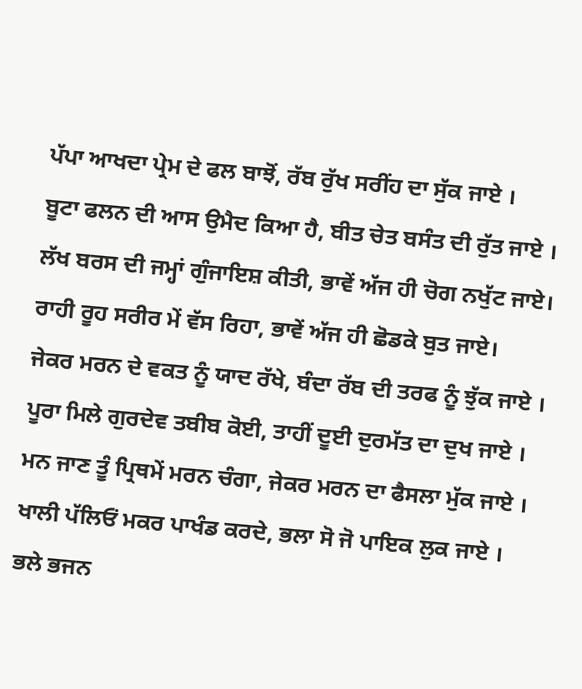ਪੱਪਾ ਆਖਦਾ ਪ੍ਰੇਮ ਦੇ ਫਲ ਬਾਝੋਂ, ਰੱਬ ਰੁੱਖ ਸਰੀਂਹ ਦਾ ਸੁੱਕ ਜਾਏ ।
ਬੂਟਾ ਫਲਨ ਦੀ ਆਸ ਉਮੈਦ ਕਿਆ ਹੈ, ਬੀਤ ਚੇਤ ਬਸੰਤ ਦੀ ਰੁੱਤ ਜਾਏ ।
ਲੱਖ ਬਰਸ ਦੀ ਜਮ੍ਹਾਂ ਗੁੰਜਾਇਸ਼ ਕੀਤੀ, ਭਾਵੇਂ ਅੱਜ ਹੀ ਚੋਗ ਨਖੁੱਟ ਜਾਏ।
ਰਾਹੀ ਰੂਹ ਸਰੀਰ ਮੇਂ ਵੱਸ ਰਿਹਾ, ਭਾਵੇਂ ਅੱਜ ਹੀ ਛੋਡਕੇ ਬੁਤ ਜਾਏ।
ਜੇਕਰ ਮਰਨ ਦੇ ਵਕਤ ਨੂੰ ਯਾਦ ਰੱਖੇ, ਬੰਦਾ ਰੱਬ ਦੀ ਤਰਫ ਨੂੰ ਝੁੱਕ ਜਾਏ ।
ਪੂਰਾ ਮਿਲੇ ਗੁਰਦੇਵ ਤਬੀਬ ਕੋਈ, ਤਾਹੀਂ ਦੂਈ ਦੁਰਮੱਤ ਦਾ ਦੁਖ ਜਾਏ ।
ਮਨ ਜਾਣ ਤੂੰ ਪ੍ਰਿਥਮੇਂ ਮਰਨ ਚੰਗਾ, ਜੇਕਰ ਮਰਨ ਦਾ ਫੈਸਲਾ ਮੁੱਕ ਜਾਏ ।
ਖਾਲੀ ਪੱਲਿਓਂ ਮਕਰ ਪਾਖੰਡ ਕਰਦੇ, ਭਲਾ ਸੋ ਜੋ ਪਾਇਕ ਲੁਕ ਜਾਏ ।
ਭਲੇ ਭਜਨ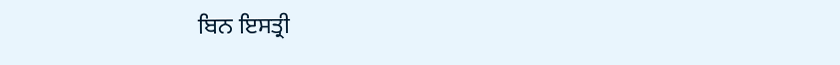ਬਿਨ ਇਸਤ੍ਰੀ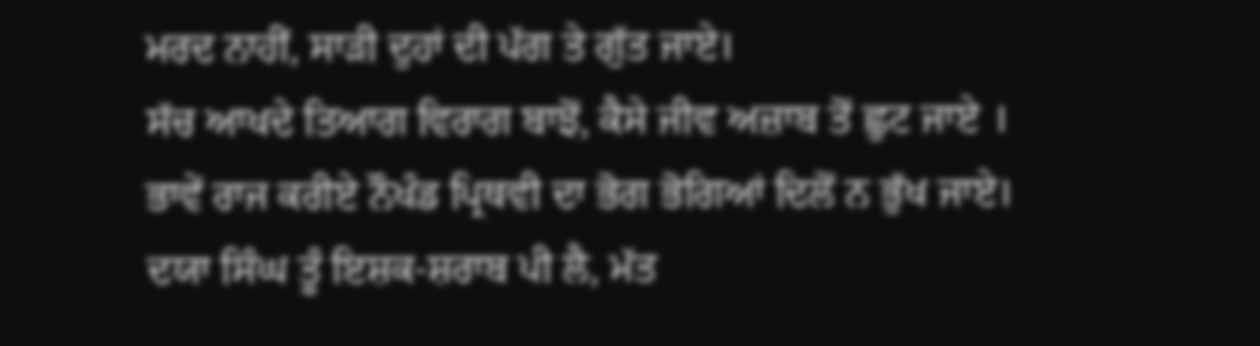ਮਰਦ ਨਾਹੀਂ, ਸਾੜੀ ਦੁਹਾਂ ਦੀ ਪੱਗ ਤੇ ਗੁੱਤ ਜਾਏ।
ਸੱਚ ਆਖਦੇ ਤਿਆਗ ਵਿਰਾਗ ਬਾਝੋਂ, ਕੈਸੇ ਜੀਵ ਅਜ਼ਾਬ ਤੋਂ ਛੁਟ ਜਾਏ ।
ਭਾਵੇਂ ਰਾਜ ਕਰੀਏ ਨੌਖੰਡ ਪ੍ਰਿਥਵੀ ਦਾ ਭੋਗ ਭੋਗਿਆਂ ਦਿਲੋਂ ਨ ਭੁੱਖ ਜਾਏ।
ਦਯਾ ਸਿੰਘ ਤੂੰ ਇਸ਼ਕ-ਸ਼ਰਾਬ ਪੀ ਲੈ, ਮੱਤ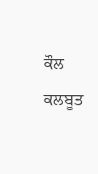ਕੌਲ ਕਲਬੂਤ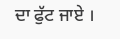ਦਾ ਫੁੱਟ ਜਾਏ ।